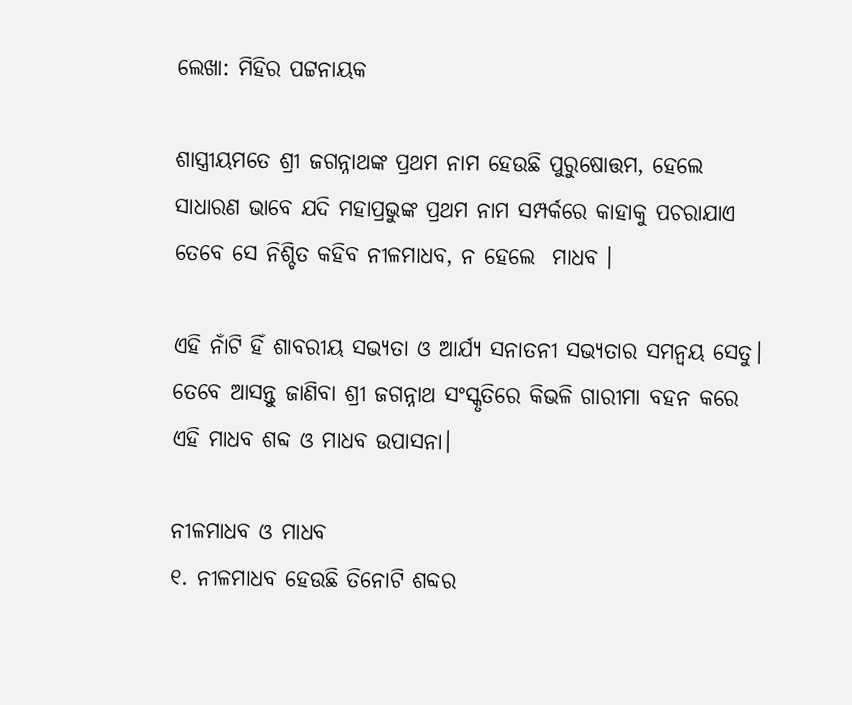ଲେଖା: ମିହିର ପଟ୍ଟନାୟକ

ଶାସ୍ତ୍ରୀୟମତେ ଶ୍ରୀ ଜଗନ୍ନାଥଙ୍କ ପ୍ରଥମ ନାମ ହେଉଛି ପୁରୁଷୋତ୍ତମ, ହେଲେ ସାଧାରଣ ଭାବେ ଯଦି ମହାପ୍ରଭୁଙ୍କ ପ୍ରଥମ ନାମ ସମ୍ପର୍କରେ କାହାକୁ ପଚରାଯାଏ ତେବେ ସେ ନିଶ୍ଚିତ କହିବ ନୀଳମାଧବ, ନ ହେଲେ  ମାଧବ ।

ଏହି ନାଁଟି ହିଁ ଶାବରୀୟ ସଭ୍ୟତା ଓ ଆର୍ଯ୍ୟ ସନାତନୀ ସଭ୍ୟତାର ସମନ୍ୱୟ ସେତୁ। ତେବେ ଆସନ୍ତୁ ଜାଣିବା ଶ୍ରୀ ଜଗନ୍ନାଥ ସଂସ୍କୃତିରେ କିଭଳି ଗାରୀମା ବହନ କରେ ଏହି ମାଧବ ଶବ୍ଦ ଓ ମାଧବ ଉପାସନା।

ନୀଳମାଧବ ଓ ମାଧବ
୧. ନୀଳମାଧବ ହେଉଛି ତିନୋଟି ଶବ୍ଦର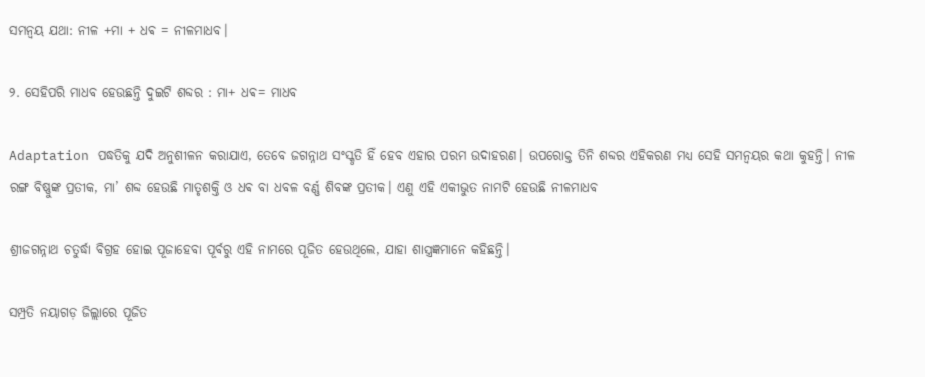ସମନ୍ୱୟ ଯଥା: ନୀଳ +ମା + ଧଵ = ନୀଳମାଧବ।

୨. ସେହିପରି ମାଧବ ହେଉଛନ୍ତି ଦୁଇଟି ଶବ୍ଦର : ମା+ ଧଵ= ମାଧବ

Adaptation ପଦ୍ଧତିକୁ ଯଦି ଅନୁଶୀଳନ କରାଯାଏ, ତେବେ ଜଗନ୍ନାଥ ସଂସ୍କୃତି ହିଁ ହେବ ଏହାର ପରମ ଉଦାହରଣ। ଉପରୋକ୍ତ ତିନି ଶବ୍ଦର ଏହିକରଣ ମଧ୍ୟ ସେହି ସମନ୍ୱୟର କଥା କୁହନ୍ତି। ନୀଳ ରଙ୍ଗ ବିଷ୍ଣୁଙ୍କ ପ୍ରତୀକ, ମା’ ଶବ୍ଦ ହେଉଛି ମାତୃଶକ୍ତି ଓ ଧଵ ବା ଧବଳ ବର୍ଣ୍ଣ ଶିବଙ୍କ ପ୍ରତୀକ। ଏଣୁ ଏହି ଏକୀଭୁତ ନାମଟି ହେଉଛି ନୀଳମାଧବ

ଶ୍ରୀଜଗନ୍ନାଥ ଚତୁର୍ଦ୍ଧା ବିଗ୍ରହ ହୋଇ ପୂଜାହେବା ପୂର୍ବରୁ ଏହି ନାମରେ ପୂଜିତ ହେଉଥିଲେ, ଯାହା ଶାସ୍ତ୍ରଜ୍ଞମାନେ କହିଛନ୍ତି।

ସମ୍ପ୍ରତି ନୟାଗଡ଼ ଜିଲ୍ଲାରେ ପୂଜିତ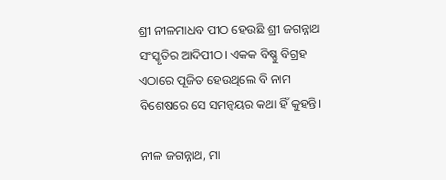ଶ୍ରୀ ନୀଳମାଧବ ପୀଠ ହେଉଛି ଶ୍ରୀ ଜଗନ୍ନାଥ ସଂସ୍କୃତିର ଆଦିପୀଠ। ଏକକ ବିଷ୍ଣୁ ବିଗ୍ରହ ଏଠାରେ ପୂଜିତ ହେଉଥିଲେ ବି ନାମ ବିଶେଷରେ ସେ ସମନ୍ୱୟର କଥା ହିଁ କୁହନ୍ତି।

ନୀଳ ଜଗନ୍ନାଥ, ମା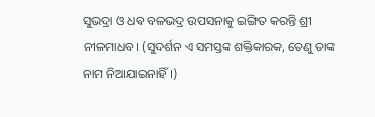ସୁଭଦ୍ରା ଓ ଧଵ ବଳଭଦ୍ର ଉପସନାକୁ ଇଙ୍ଗିତ କରନ୍ତି ଶ୍ରୀ ନୀଳମାଧବ। (ସୁଦର୍ଶନ ଏ ସମସ୍ତଙ୍କ ଶକ୍ତିକାରକ, ତେଣୁ ତାଙ୍କ ନାମ ନିଆଯାଇନାହିଁ।)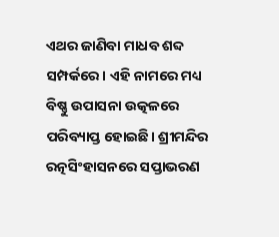ଏଥର ଜାଣିବା ମାଧବ ଶବ୍ଦ ସମ୍ପର୍କରେ। ଏହି ନାମରେ ମଧ୍ୟ ବିଷ୍ଣୁ ଉପାସନା ଉତ୍କଳରେ ପରିବ୍ୟାପ୍ତ ହୋଇଛି। ଶ୍ରୀମନ୍ଦିର ରତ୍ନସିଂହାସନରେ ସପ୍ତାଭରଣ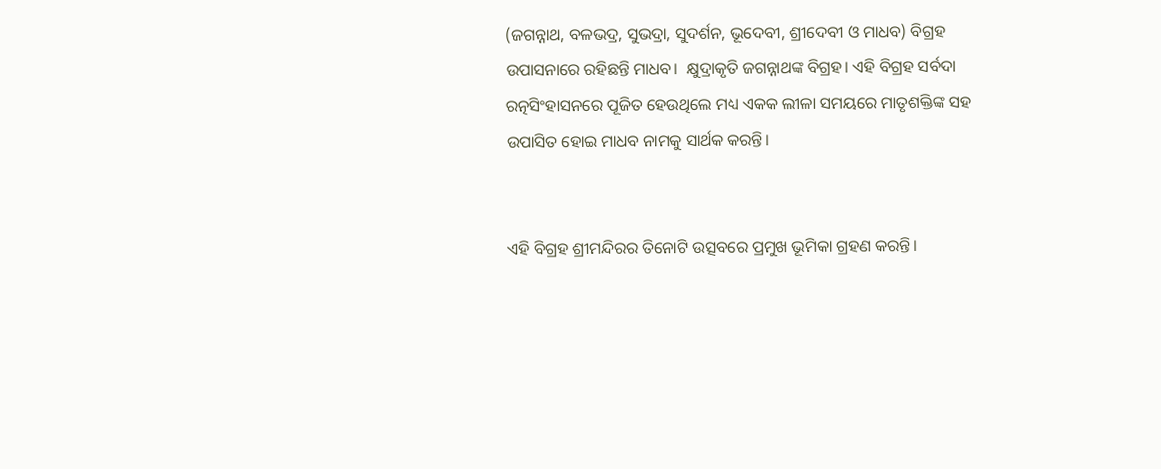(ଜଗନ୍ନାଥ, ବଳଭଦ୍ର, ସୁଭଦ୍ରା, ସୁଦର୍ଶନ, ଭୂଦେବୀ, ଶ୍ରୀଦେବୀ ଓ ମାଧବ) ବିଗ୍ରହ ଉପାସନାରେ ରହିଛନ୍ତି ମାଧବ।  କ୍ଷୁଦ୍ରାକୃତି ଜଗନ୍ନାଥଙ୍କ ବିଗ୍ରହ। ଏହି ବିଗ୍ରହ ସର୍ବଦା ରତ୍ନସିଂହାସନରେ ପୂଜିତ ହେଉଥିଲେ ମଧ୍ୟ ଏକକ ଲୀଳା ସମୟରେ ମାତୃଶକ୍ତିଙ୍କ ସହ ଉପାସିତ ହୋଇ ମାଧବ ନାମକୁ ସାର୍ଥକ କରନ୍ତି।


ଏହି ବିଗ୍ରହ ଶ୍ରୀମନ୍ଦିରର ତିନୋଟି ଉତ୍ସବରେ ପ୍ରମୁଖ ଭୂମିକା ଗ୍ରହଣ କରନ୍ତି।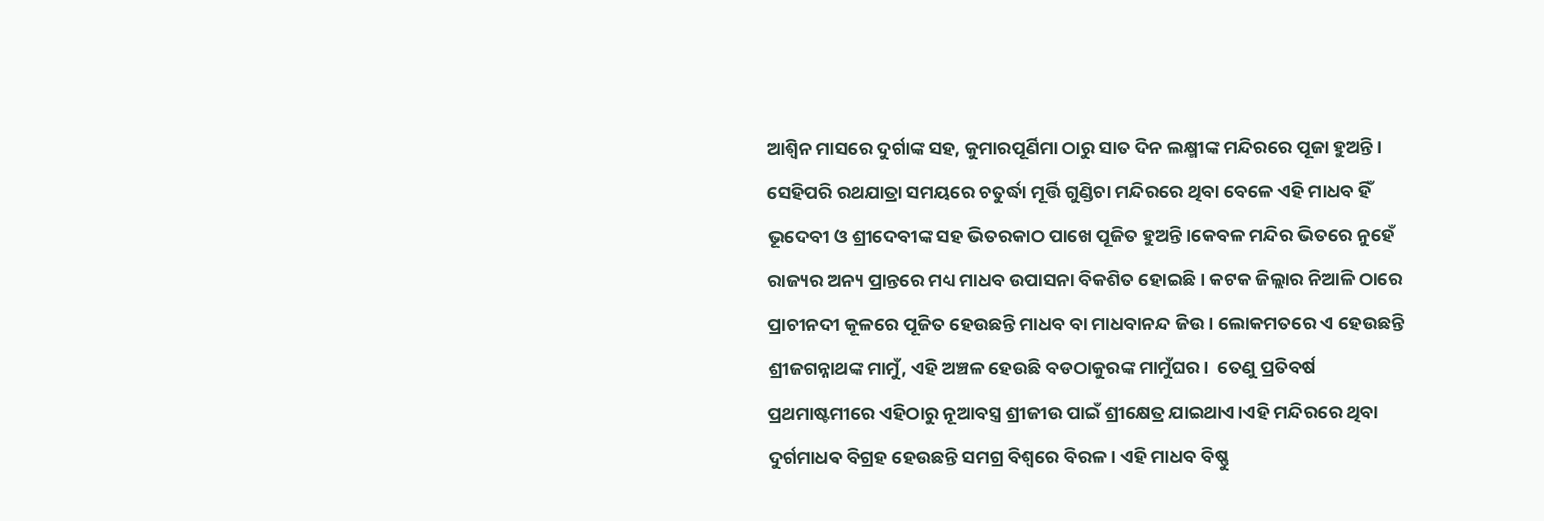ଆଶ୍ୱିନ ମାସରେ ଦୁର୍ଗାଙ୍କ ସହ, କୁମାରପୂର୍ଣିମା ଠାରୁ ସାତ ଦିନ ଲକ୍ଷ୍ମୀଙ୍କ ମନ୍ଦିରରେ ପୂଜା ହୁଅନ୍ତି। ସେହିପରି ରଥଯାତ୍ରା ସମୟରେ ଚତୁର୍ଦ୍ଧା ମୂର୍ତ୍ତି ଗୁଣ୍ଡିଚା ମନ୍ଦିରରେ ଥିବା ବେଳେ ଏହି ମାଧବ ହିଁ ଭୂଦେବୀ ଓ ଶ୍ରୀଦେବୀଙ୍କ ସହ ଭିତରକାଠ ପାଖେ ପୂଜିତ ହୁଅନ୍ତି।କେବଳ ମନ୍ଦିର ଭିତରେ ନୁହେଁ ରାଜ୍ୟର ଅନ୍ୟ ପ୍ରାନ୍ତରେ ମଧ୍ୟ ମାଧବ ଉପାସନା ବିକଶିତ ହୋଇଛି। କଟକ ଜିଲ୍ଲାର ନିଆଳି ଠାରେ ପ୍ରାଚୀନଦୀ କୂଳରେ ପୂଜିତ ହେଉଛନ୍ତି ମାଧବ ବା ମାଧବାନନ୍ଦ ଜିଉ। ଲୋକମତରେ ଏ ହେଉଛନ୍ତି ଶ୍ରୀଜଗନ୍ନାଥଙ୍କ ମାମୁଁ, ଏହି ଅଞ୍ଚଳ ହେଉଛି ବଡଠାକୁରଙ୍କ ମାମୁଁଘର।  ତେଣୁ ପ୍ରତିବର୍ଷ ପ୍ରଥମାଷ୍ଟମୀରେ ଏହିଠାରୁ ନୂଆବସ୍ତ୍ର ଶ୍ରୀଜୀଉ ପାଇଁ ଶ୍ରୀକ୍ଷେତ୍ର ଯାଇଥାଏ।ଏହି ମନ୍ଦିରରେ ଥିବା ଦୁର୍ଗମାଧଵ ବିଗ୍ରହ ହେଉଛନ୍ତି ସମଗ୍ର ବିଶ୍ୱରେ ବିରଳ। ଏହି ମାଧବ ବିଷ୍ଣୁ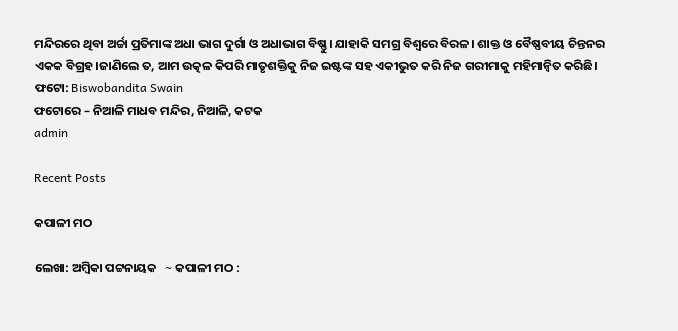ମନ୍ଦିରରେ ଥିବା ଅର୍ଚ୍ଚା ପ୍ରତିମାଙ୍କ ଅଧା ଭାଗ ଦୁର୍ଗା ଓ ଅଧାଭାଗ ବିଷ୍ଣୁ। ଯାହାକି ସମଗ୍ର ବିଶ୍ୱରେ ବିରଳ। ଶାକ୍ତ ଓ ବୈଷ୍ଣବୀୟ ଚିନ୍ତନର ଏକକ ବିଗ୍ରହ।ଜାଣିଲେ ତ, ଆମ ଉତ୍କଳ କିପରି ମାତୃଶକ୍ତିକୁ ନିଜ ଇଷ୍ଟଙ୍କ ସହ ଏକୀଭୁତ କରି ନିଜ ଗରୀମାକୁ ମହିମାନ୍ବିତ କରିଛି।
ଫଟୋ: Biswobandita Swain
ଫଟୋରେ – ନିଆଳି ମାଧବ ମନ୍ଦିର, ନିଆଳି, କଟକ
admin

Recent Posts

କପାଳୀ ମଠ

ଲେଖା: ଅମ୍ବିକା ପଟ୍ଟନାୟକ   ∼ କପାଳୀ ମଠ :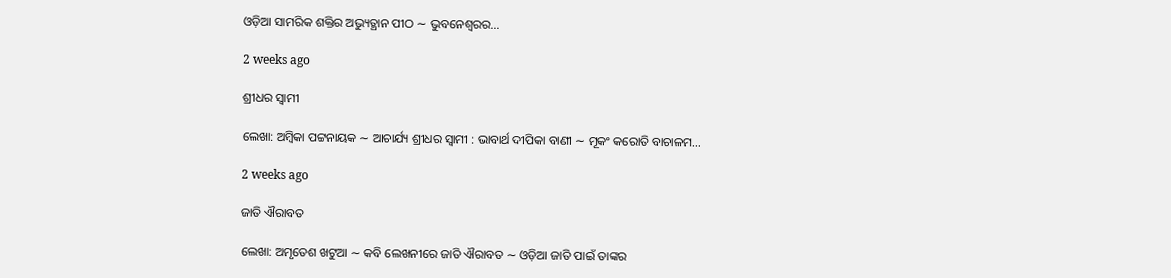ଓଡ଼ିଆ ସାମରିକ ଶକ୍ତିର ଅଭ୍ୟୁତ୍ଥାନ ପୀଠ ∼ ଭୁବନେଶ୍ୱରର…

2 weeks ago

ଶ୍ରୀଧର ସ୍ୱାମୀ

ଲେଖା: ଅମ୍ବିକା ପଟ୍ଟନାୟକ ∼ ଆଚାର୍ଯ୍ୟ ଶ୍ରୀଧର ସ୍ୱାମୀ : ଭାବାର୍ଥ ଦୀପିକା ବାଣୀ ∼ ମୂକଂ କରୋତି ବାଚାଳମ…

2 weeks ago

ଜାତି ଐରାବତ

ଲେଖା: ଅମୃତେଶ ଖଟୁଆ ∼ କବି ଲେଖନୀରେ ଜାତି ଐରାବତ ∼ ଓଡ଼ିଆ ଜାତି ପାଇଁ ତାଙ୍କର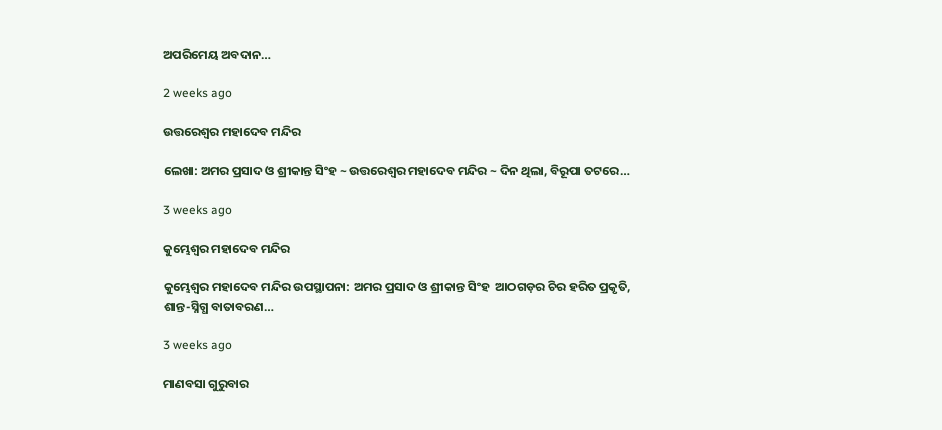ଅପରିମେୟ ଅବଦାନ…

2 weeks ago

ଉତ୍ତରେଶ୍ଵର ମହାଦେବ ମନ୍ଦିର

ଲେଖା: ଅମର ପ୍ରସାଦ ଓ ଶ୍ରୀକାନ୍ତ ସିଂହ ~ ଉତ୍ତରେଶ୍ଵର ମହାଦେବ ମନ୍ଦିର ~ ଦିନ ଥିଲା, ବିରୂପା ତଟରେ…

3 weeks ago

କୁମ୍ଭେଶ୍ୱର ମହାଦେବ ମନ୍ଦିର

କୁମ୍ଭେଶ୍ୱର ମହାଦେବ ମନ୍ଦିର ଉପସ୍ଥାପନା: ଅମର ପ୍ରସାଦ ଓ ଶ୍ରୀକାନ୍ତ ସିଂହ  ଆଠଗଡ଼ର ଚିର ହରିତ ପ୍ରକୃତି, ଶାନ୍ତ-ସ୍ନିଗ୍ଧ ବାତାବରଣ…

3 weeks ago

ମାଣବସା ଗୁରୁବାର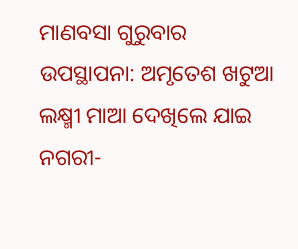ମାଣବସା ଗୁରୁବାର  ଉପସ୍ଥାପନା: ଅମୃତେଶ ଖଟୁଆ ଲକ୍ଷ୍ମୀ ମାଆ ଦେଖିଲେ ଯାଇ ନଗରୀ-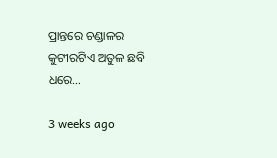ପ୍ରାନ୍ତରେ ଚଣ୍ଡାଳର କୁଟୀରଟିଏ ଅତୁଳ ଛବି ଧରେ…

3 weeks ago